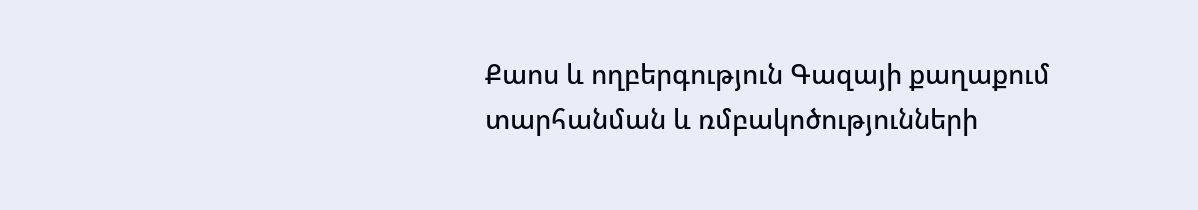Քաոս և ողբերգություն Գազայի քաղաքում տարհանման և ռմբակոծությունների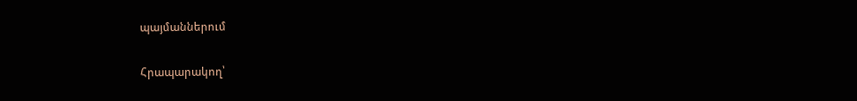պայմաններում

Հրապարակող՝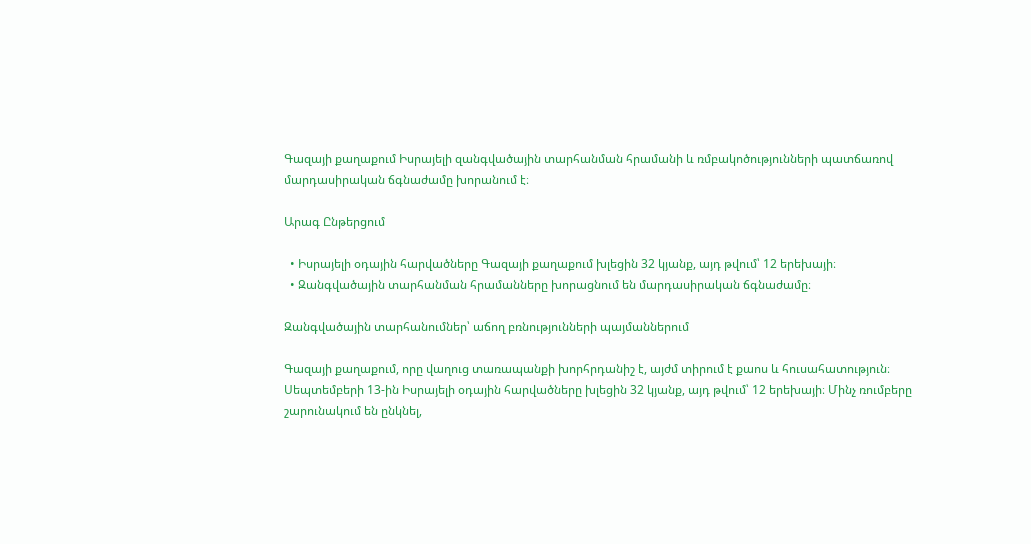Գազայի քաղաքում Իսրայելի զանգվածային տարհանման հրամանի և ռմբակոծությունների պատճառով մարդասիրական ճգնաժամը խորանում է։

Արագ Ընթերցում

  • Իսրայելի օդային հարվածները Գազայի քաղաքում խլեցին 32 կյանք, այդ թվում՝ 12 երեխայի։
  • Զանգվածային տարհանման հրամանները խորացնում են մարդասիրական ճգնաժամը։

Զանգվածային տարհանումներ՝ աճող բռնությունների պայմաններում

Գազայի քաղաքում, որը վաղուց տառապանքի խորհրդանիշ է, այժմ տիրում է քաոս և հուսահատություն։ Սեպտեմբերի 13-ին Իսրայելի օդային հարվածները խլեցին 32 կյանք, այդ թվում՝ 12 երեխայի։ Մինչ ռումբերը շարունակում են ընկնել,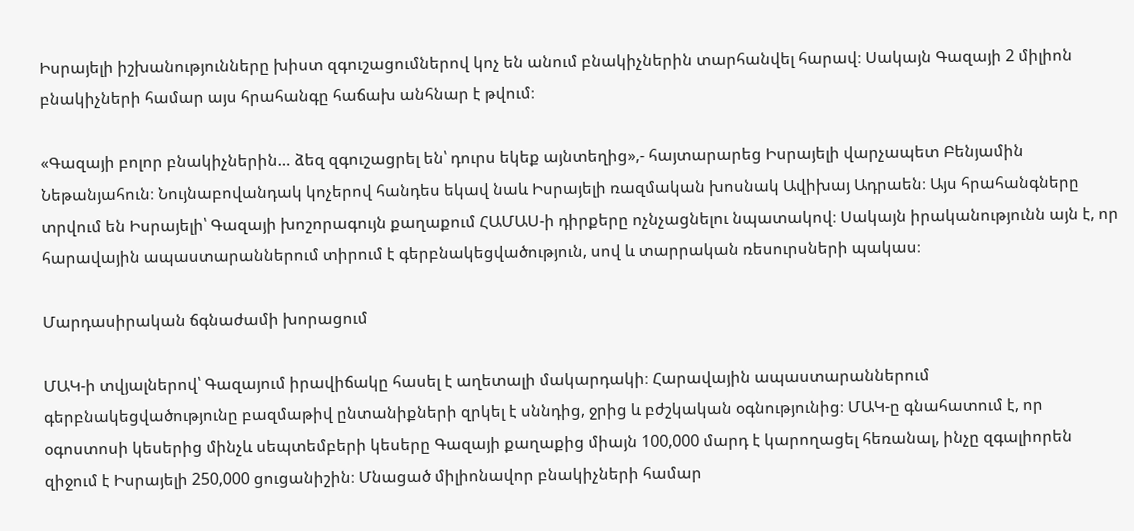Իսրայելի իշխանությունները խիստ զգուշացումներով կոչ են անում բնակիչներին տարհանվել հարավ։ Սակայն Գազայի 2 միլիոն բնակիչների համար այս հրահանգը հաճախ անհնար է թվում։

«Գազայի բոլոր բնակիչներին… ձեզ զգուշացրել են՝ դուրս եկեք այնտեղից»,- հայտարարեց Իսրայելի վարչապետ Բենյամին Նեթանյահուն։ Նույնաբովանդակ կոչերով հանդես եկավ նաև Իսրայելի ռազմական խոսնակ Ավիխայ Ադրաեն։ Այս հրահանգները տրվում են Իսրայելի՝ Գազայի խոշորագույն քաղաքում ՀԱՄԱՍ-ի դիրքերը ոչնչացնելու նպատակով։ Սակայն իրականությունն այն է, որ հարավային ապաստարաններում տիրում է գերբնակեցվածություն, սով և տարրական ռեսուրսների պակաս։

Մարդասիրական ճգնաժամի խորացում

ՄԱԿ-ի տվյալներով՝ Գազայում իրավիճակը հասել է աղետալի մակարդակի։ Հարավային ապաստարաններում գերբնակեցվածությունը բազմաթիվ ընտանիքների զրկել է սննդից, ջրից և բժշկական օգնությունից։ ՄԱԿ-ը գնահատում է, որ օգոստոսի կեսերից մինչև սեպտեմբերի կեսերը Գազայի քաղաքից միայն 100,000 մարդ է կարողացել հեռանալ, ինչը զգալիորեն զիջում է Իսրայելի 250,000 ցուցանիշին։ Մնացած միլիոնավոր բնակիչների համար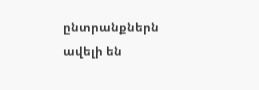ընտրանքներն ավելի են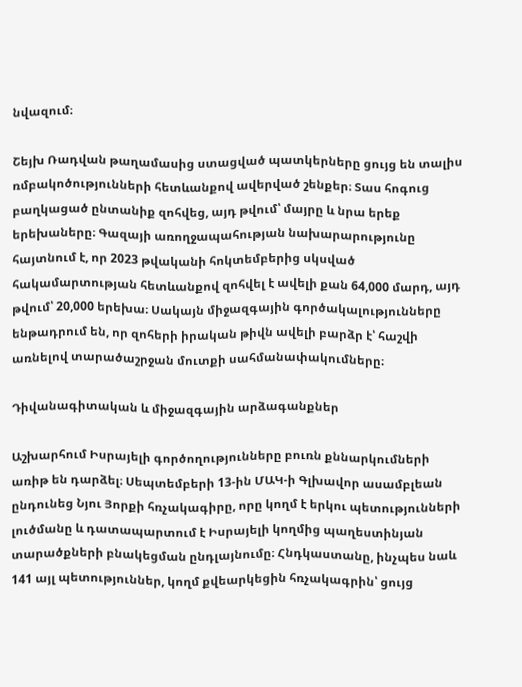նվազում։

Շեյխ Ռադվան թաղամասից ստացված պատկերները ցույց են տալիս ռմբակոծությունների հետևանքով ավերված շենքեր։ Տաս հոգուց բաղկացած ընտանիք զոհվեց, այդ թվում՝ մայրը և նրա երեք երեխաները։ Գազայի առողջապահության նախարարությունը հայտնում է, որ 2023 թվականի հոկտեմբերից սկսված հակամարտության հետևանքով զոհվել է ավելի քան 64,000 մարդ, այդ թվում՝ 20,000 երեխա։ Սակայն միջազգային գործակալությունները ենթադրում են, որ զոհերի իրական թիվն ավելի բարձր է՝ հաշվի առնելով տարածաշրջան մուտքի սահմանափակումները։

Դիվանագիտական և միջազգային արձագանքներ

Աշխարհում Իսրայելի գործողությունները բուռն քննարկումների առիթ են դարձել։ Սեպտեմբերի 13-ին ՄԱԿ-ի Գլխավոր ասամբլեան ընդունեց Նյու Յորքի հռչակագիրը, որը կողմ է երկու պետությունների լուծմանը և դատապարտում է Իսրայելի կողմից պաղեստինյան տարածքների բնակեցման ընդլայնումը։ Հնդկաստանը, ինչպես նաև 141 այլ պետություններ, կողմ քվեարկեցին հռչակագրին՝ ցույց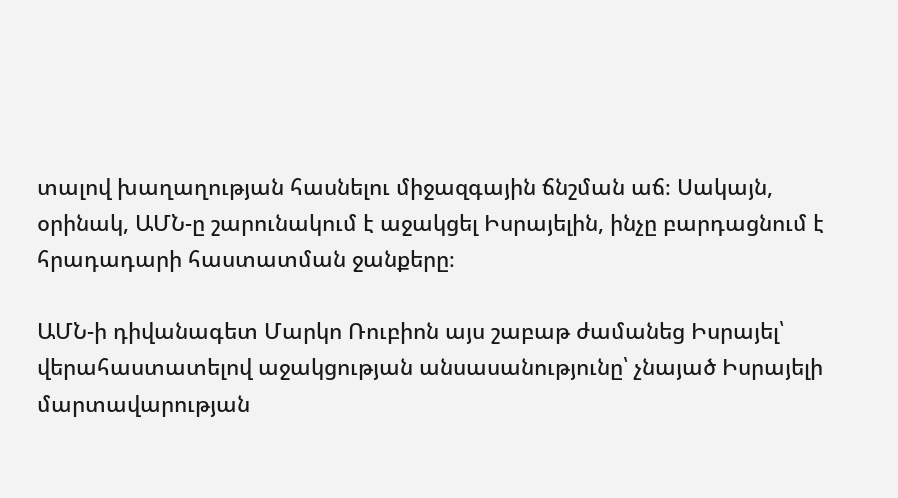տալով խաղաղության հասնելու միջազգային ճնշման աճ։ Սակայն, օրինակ, ԱՄՆ-ը շարունակում է աջակցել Իսրայելին, ինչը բարդացնում է հրադադարի հաստատման ջանքերը։

ԱՄՆ-ի դիվանագետ Մարկո Ռուբիոն այս շաբաթ ժամանեց Իսրայել՝ վերահաստատելով աջակցության անսասանությունը՝ չնայած Իսրայելի մարտավարության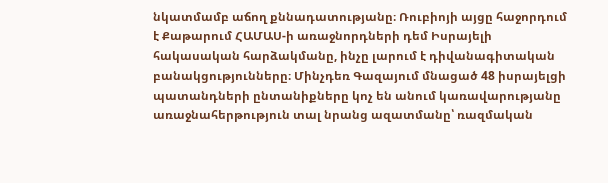նկատմամբ աճող քննադատությանը։ Ռուբիոյի այցը հաջորդում է Քաթարում ՀԱՄԱՍ-ի առաջնորդների դեմ Իսրայելի հակասական հարձակմանը, ինչը լարում է դիվանագիտական բանակցությունները։ Մինչդեռ Գազայում մնացած 48 իսրայելցի պատանդների ընտանիքները կոչ են անում կառավարությանը առաջնահերթություն տալ նրանց ազատմանը՝ ռազմական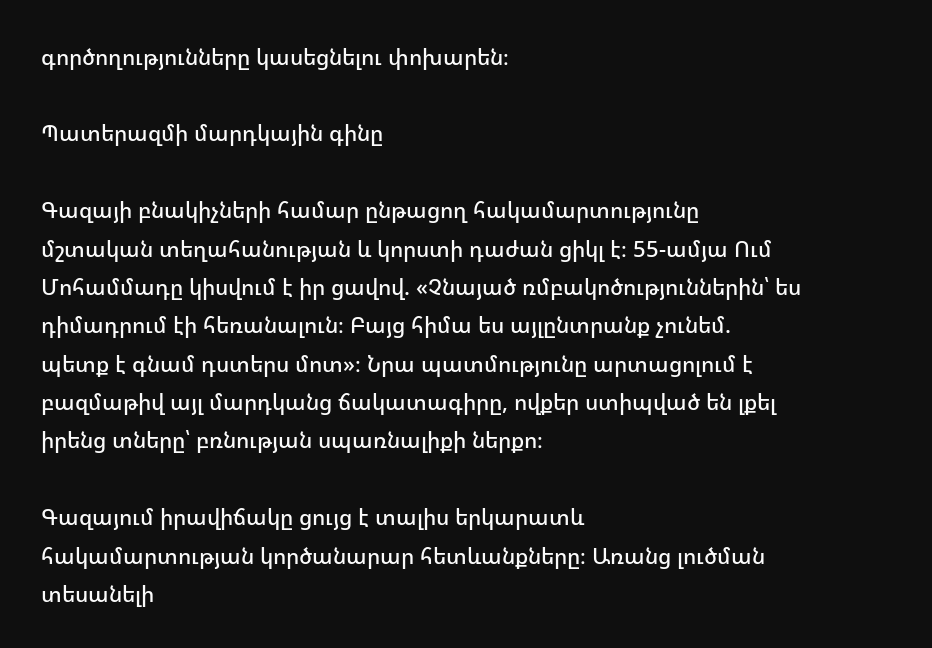գործողությունները կասեցնելու փոխարեն։

Պատերազմի մարդկային գինը

Գազայի բնակիչների համար ընթացող հակամարտությունը մշտական տեղահանության և կորստի դաժան ցիկլ է։ 55-ամյա Ում Մոհամմադը կիսվում է իր ցավով. «Չնայած ռմբակոծություններին՝ ես դիմադրում էի հեռանալուն։ Բայց հիմա ես այլընտրանք չունեմ. պետք է գնամ դստերս մոտ»։ Նրա պատմությունը արտացոլում է բազմաթիվ այլ մարդկանց ճակատագիրը, ովքեր ստիպված են լքել իրենց տները՝ բռնության սպառնալիքի ներքո։

Գազայում իրավիճակը ցույց է տալիս երկարատև հակամարտության կործանարար հետևանքները։ Առանց լուծման տեսանելի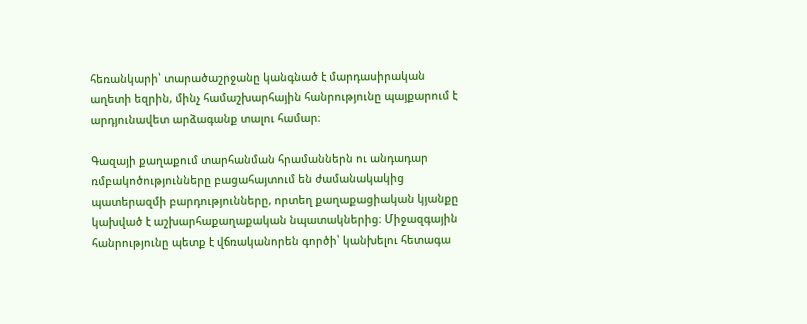հեռանկարի՝ տարածաշրջանը կանգնած է մարդասիրական աղետի եզրին, մինչ համաշխարհային հանրությունը պայքարում է արդյունավետ արձագանք տալու համար։

Գազայի քաղաքում տարհանման հրամաններն ու անդադար ռմբակոծությունները բացահայտում են ժամանակակից պատերազմի բարդությունները, որտեղ քաղաքացիական կյանքը կախված է աշխարհաքաղաքական նպատակներից։ Միջազգային հանրությունը պետք է վճռականորեն գործի՝ կանխելու հետագա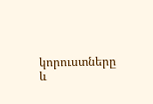կորուստները և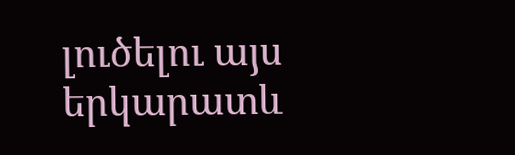լուծելու այս երկարատև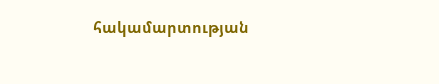հակամարտության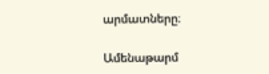արմատները։

Ամենաթարմ